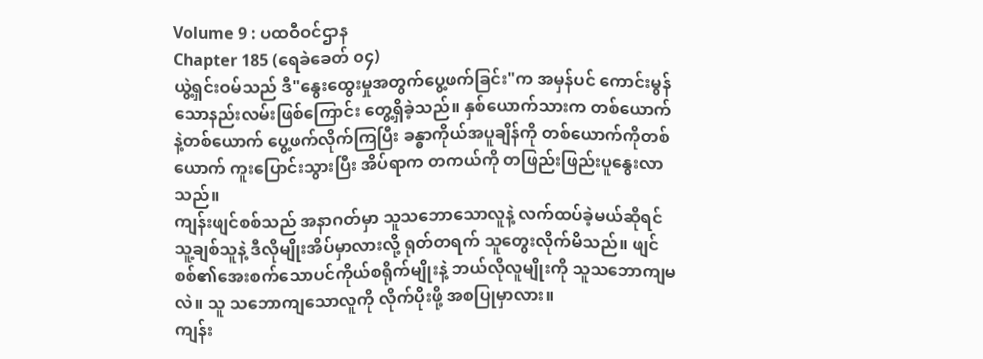Volume 9 : ပထဝီဝင်ဌာန
Chapter 185 (ရေခဲခေတ် ၀၄)
ယွဲ့ရှင်းဝမ်သည် ဒီ"နွေးထွေးမှုအတွက်ပွေ့ဖက်ခြင်း"က အမှန်ပင် ကောင်းမွန်သောနည်းလမ်းဖြစ်ကြောင်း တွေ့ရှိခဲ့သည်။ နှစ်ယောက်သားက တစ်ယောက်နဲ့တစ်ယောက် ပွေ့ဖက်လိုက်ကြပြီး ခန္ဓာကိုယ်အပူချိန်ကို တစ်ယောက်ကိုတစ်ယောက် ကူးပြောင်းသွားပြီး အိပ်ရာက တကယ်ကို တဖြည်းဖြည်းပူနွေးလာသည်။
ကျန်းဖျင်စစ်သည် အနာဂတ်မှာ သူသဘောသောလူနဲ့ လက်ထပ်ခဲ့မယ်ဆိုရင် သူ့ချစ်သူနဲ့ ဒီလိုမျိုးအိပ်မှာလားလို့ ရုတ်တရက် သူတွေးလိုက်မိသည်။ ဖျင်စစ်၏အေးစက်သောပင်ကိုယ်စရိုက်မျိုးနဲ့ ဘယ်လိုလူမျိုးကို သူသဘောကျမလဲ။ သူ သဘောကျသောလူကို လိုက်ပိုးဖို့ အစပြုမှာလား။
ကျန်း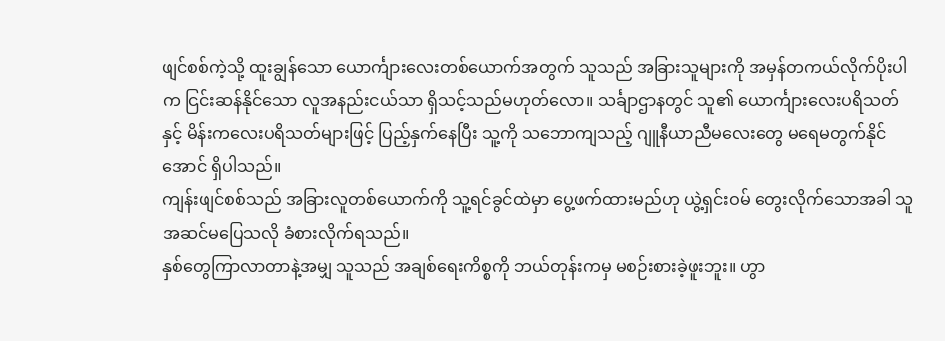ဖျင်စစ်ကဲ့သို့ ထူးချွန်သော ယောင်္ကျားလေးတစ်ယောက်အတွက် သူသည် အခြားသူများကို အမှန်တကယ်လိုက်ပိုးပါက ငြင်းဆန်နိုင်သော လူအနည်းငယ်သာ ရှိသင့်သည်မဟုတ်လော။ သင်္ချာဌာနတွင် သူ၏ ယောင်္ကျားလေးပရိသတ်နှင့် မိန်းကလေးပရိသတ်များဖြင့် ပြည့်နှက်နေပြီး သူ့ကို သဘောကျသည့် ဂျူနီယာညီမလေးတွေ မရေမတွက်နိုင်အောင် ရှိပါသည်။
ကျန်းဖျင်စစ်သည် အခြားလူတစ်ယောက်ကို သူ့ရင်ခွင်ထဲမှာ ပွေ့ဖက်ထားမည်ဟု ယွဲ့ရှင်းဝမ် တွေးလိုက်သောအခါ သူအဆင်မပြေသလို ခံစားလိုက်ရသည်။
နှစ်တွေကြာလာတာနဲ့အမျှ သူသည် အချစ်ရေးကိစ္စကို ဘယ်တုန်းကမှ မစဉ်းစားခဲ့ဖူးဘူး။ ဟွာ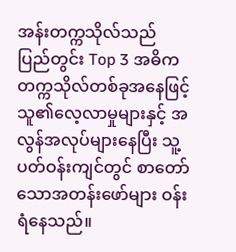အန်းတက္ကသိုလ်သည် ပြည်တွင်း Top 3 အဓိကတက္ကသိုလ်တစ်ခုအနေဖြင့် သူ၏လေ့လာမှုများနှင့် အလွန်အလုပ်များနေပြီး သူ့ပတ်ဝန်းကျင်တွင် စာတော်သောအတန်းဖော်များ ဝန်းရံနေသည်။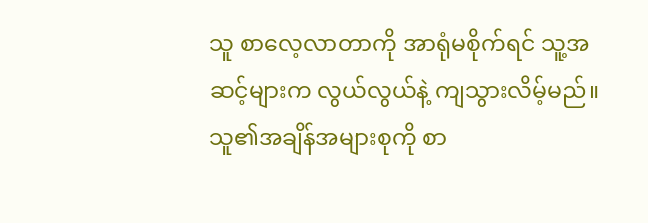သူ စာလေ့လာတာကို အာရုံမစိုက်ရင် သူ့အဆင့်များက လွယ်လွယ်နဲ့ ကျသွားလိမ့်မည်။ သူ၏အချိန်အများစုကို စာ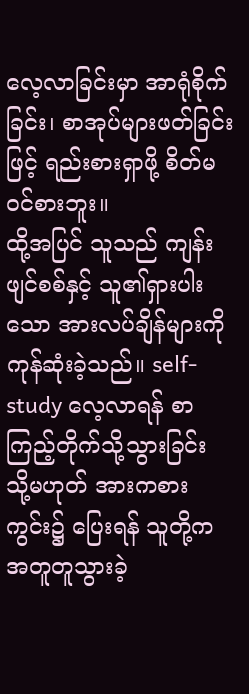လေ့လာခြင်းမှာ အာရုံစိုက်ခြင်း၊ စာအုပ်များဖတ်ခြင်းဖြင့် ရည်းစားရှာဖို့ စိတ်မဝင်စားဘူး။
ထို့အပြင် သူသည် ကျန်းဖျင်စစ်နှင့် သူ၏ရှားပါးသော အားလပ်ချိန်များကို ကုန်ဆုံးခဲ့သည်။ self-study လေ့လာရန် စာကြည့်တိုက်သို့သွားခြင်း သို့မဟုတ် အားကစားကွင်း၌ ပြေးရန် သူတို့က အတူတူသွားခဲ့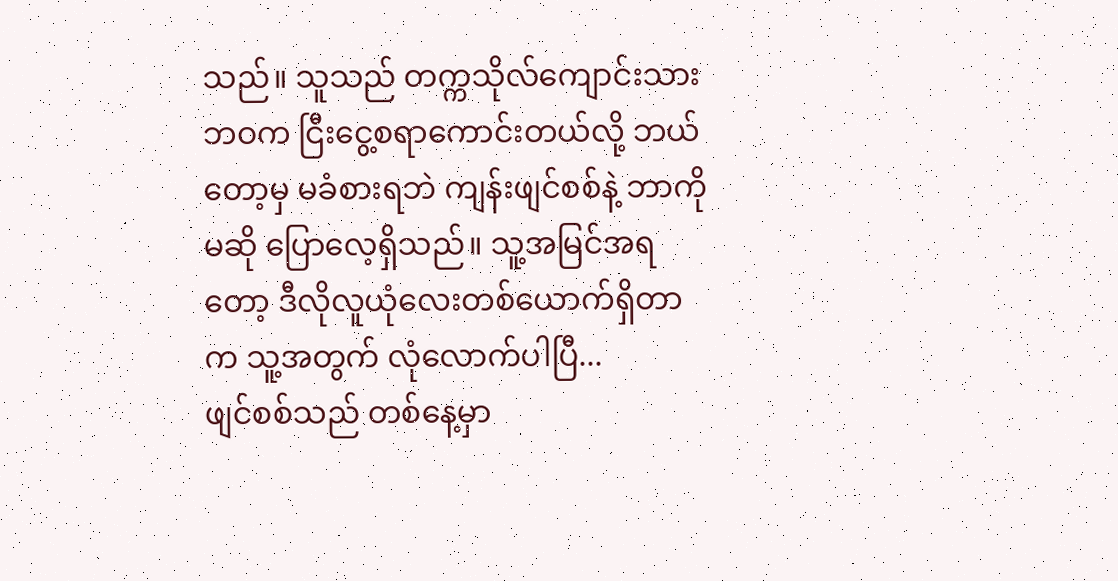သည်။ သူသည် တက္ကသိုလ်ကျောင်းသားဘဝက ငြီးငွေ့စရာကောင်းတယ်လို့ ဘယ်တော့မှ မခံစားရဘဲ ကျန်းဖျင်စစ်နဲ့ ဘာကိုမဆို ပြောလေ့ရှိသည်။ သူ့အမြင်အရတော့ ဒီလိုလူယုံလေးတစ်ယောက်ရှိတာက သူ့အတွက် လုံလောက်ပါပြီ...
ဖျင်စစ်သည် တစ်နေ့မှာ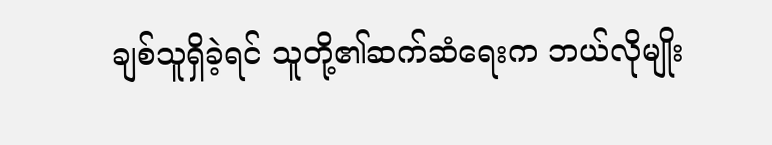ချစ်သူရှိခဲ့ရင် သူတို့၏ဆက်ဆံရေးက ဘယ်လိုမျိုး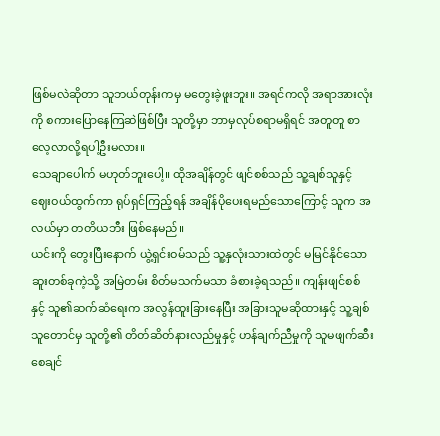ဖြစ်မလဲဆိုတာ သူဘယ်တုန်းကမှ မတွေးခဲ့ဖူးဘူး။ အရင်ကလို အရာအားလုံးကို စကားပြောနေကြဆဲဖြစ်ပြီး သူတို့မှာ ဘာမှလုပ်စရာမရှိရင် အတူတူ စာလေ့လာလို့ရပါ့ဦးမလား။
သေချာပေါက် မဟုတ်ဘူးပေါ့။ ထိုအချိန်တွင် ဖျင်စစ်သည် သူ့ချစ်သူနှင့် ဈေးဝယ်ထွက်ကာ ရုပ်ရှင်ကြည့်ရန် အချိန်ပိုပေးရမည်သောကြောင့် သူက အလယ်မှာ တတိယဘီး ဖြစ်နေမည်။
ယင်းကို တွေးပြီးနောက် ယွဲ့ရှင်းဝမ်သည် သူ့နှလုံးသားထဲတွင် မမြင်နိုင်သော ဆူးတစ်ခုကဲ့သို့ အမြဲတမ်း စိတ်မသက်မသာ ခံစားခဲ့ရသည်။ ကျန်းဖျင်စစ်နှင့် သူ၏ဆက်ဆံရေးက အလွန်ထူးခြားနေပြီး အခြားသူမဆိုထားနှင့် သူ့ချစ်သူတောင်မှ သူတို့၏ တိတ်ဆိတ်နားလည်မှုနှင့် ဟန်ချက်ညီမှုကို သူမဖျက်ဆီးစေချင်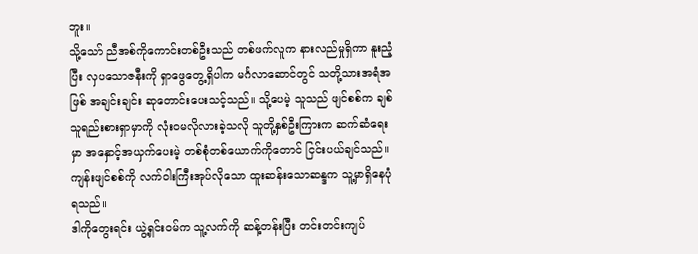ဘူး။
သို့သော် ညီအစ်ကိုကောင်းတစ်ဦးသည် တစ်ဖက်လူက နားလည်မှုရှိကာ နူးညံ့ပြီး လှပသောဇနီးကို ရှာဖွေတွေ့ရှိပါက မင်္ဂလာဆောင်တွင် သတို့သားအရံအဖြစ် အချင်းချင်း ဆုတောင်းပေးသင့်သည်။ သို့ပေမဲ့ သူသည် ဖျင်စစ်က ချစ်သူရည်းစားရှာမှာကို လုံးဝမလိုလားခဲ့သလို သူတို့နှစ်ဦးကြားက ဆက်ဆံရေးမှာ အနှောင့်အယှက်ပေးမဲ့ တစ်စုံတစ်ယောက်ကိုတောင် ငြင်းပယ်ချင်သည်။
ကျန်းဖျင်စစ်ကို လက်ဝါးကြီးအုပ်လိုသော ထူးဆန်းသောဆန္ဒက သူ့မှာရှိနေပုံရသည်။
ဒါကိုတွေးရင်း ယွဲ့ရှင်းဝမ်က သူ့လက်ကို ဆန့်တန်းပြီး တင်းတင်းကျပ်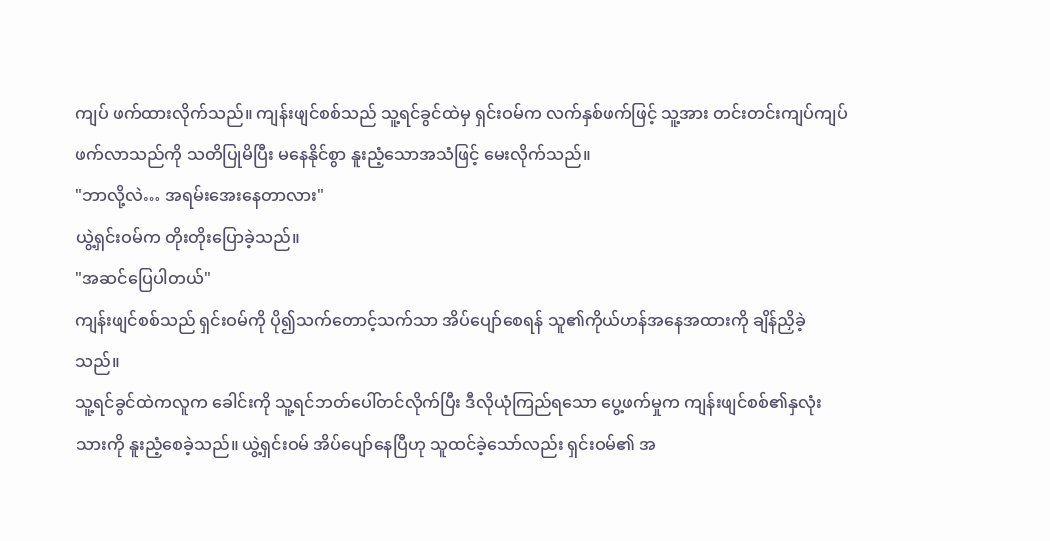ကျပ် ဖက်ထားလိုက်သည်။ ကျန်းဖျင်စစ်သည် သူ့ရင်ခွင်ထဲမှ ရှင်းဝမ်က လက်နှစ်ဖက်ဖြင့် သူ့အား တင်းတင်းကျပ်ကျပ် ဖက်လာသည်ကို သတိပြုမိပြီး မနေနိုင်စွာ နူးညံ့သောအသံဖြင့် မေးလိုက်သည်။
"ဘာလို့လဲ… အရမ်းအေးနေတာလား"
ယွဲ့ရှင်းဝမ်က တိုးတိုးပြောခဲ့သည်။
"အဆင်ပြေပါတယ်"
ကျန်းဖျင်စစ်သည် ရှင်းဝမ်ကို ပို၍သက်တောင့်သက်သာ အိပ်ပျော်စေရန် သူ၏ကိုယ်ဟန်အနေအထားကို ချိန်ညှိခဲ့သည်။
သူ့ရင်ခွင်ထဲကလူက ခေါင်းကို သူ့ရင်ဘတ်ပေါ်တင်လိုက်ပြီး ဒီလိုယုံကြည်ရသော ပွေ့ဖက်မှုက ကျန်းဖျင်စစ်၏နှလုံးသားကို နူးညံ့စေခဲ့သည်။ ယွဲ့ရှင်းဝမ် အိပ်ပျော်နေပြီဟု သူထင်ခဲ့သော်လည်း ရှင်းဝမ်၏ အ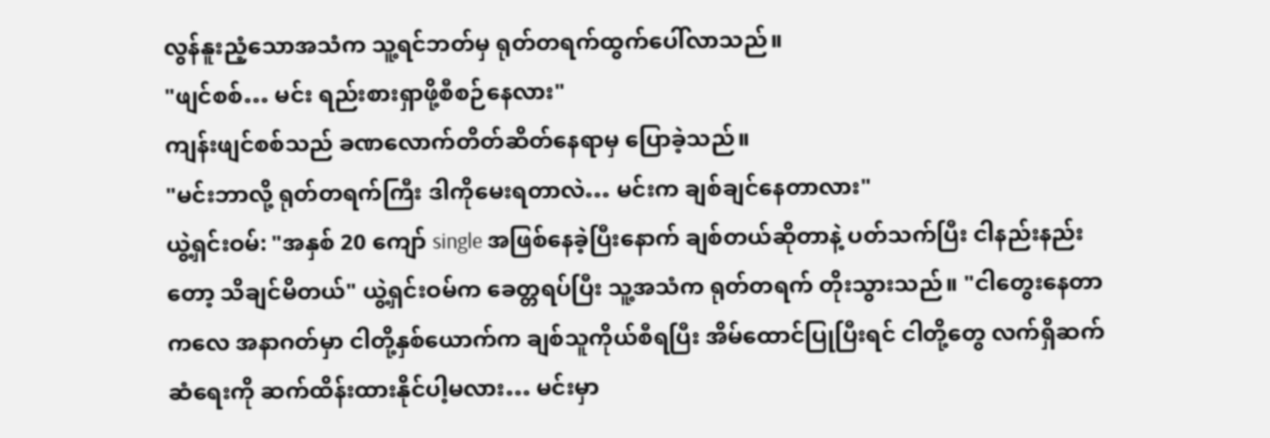လွန်နူးညံ့သောအသံက သူ့ရင်ဘတ်မှ ရုတ်တရက်ထွက်ပေါ်လာသည်။
"ဖျင်စစ်… မင်း ရည်းစားရှာဖို့စီစဉ်နေလား"
ကျန်းဖျင်စစ်သည် ခဏလောက်တိတ်ဆိတ်နေရာမှ ပြောခဲ့သည်။
"မင်းဘာလို့ ရုတ်တရက်ကြီး ဒါကိုမေးရတာလဲ… မင်းက ချစ်ချင်နေတာလား"
ယွဲ့ရှင်းဝမ်: "အနှစ် 20 ကျော် single အဖြစ်နေခဲ့ပြီးနောက် ချစ်တယ်ဆိုတာနဲ့ ပတ်သက်ပြီး ငါနည်းနည်းတော့ သိချင်မိတယ်" ယွဲ့ရှင်းဝမ်က ခေတ္တရပ်ပြီး သူ့အသံက ရုတ်တရက် တိုးသွားသည်။ "ငါတွေးနေတာကလေ အနာဂတ်မှာ ငါတို့နှစ်ယောက်က ချစ်သူကိုယ်စီရပြီး အိမ်ထောင်ပြုပြီးရင် ငါတို့တွေ လက်ရှိဆက်ဆံရေးကို ဆက်ထိန်းထားနိုင်ပါ့မလား… မင်းမှာ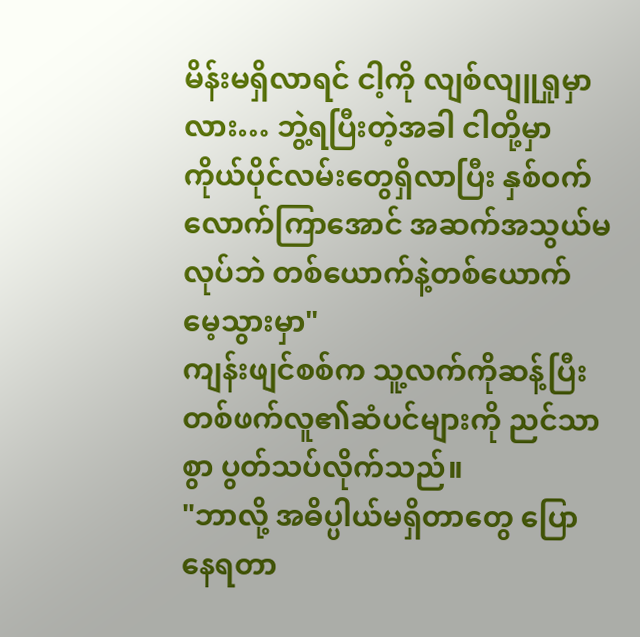မိန်းမရှိလာရင် ငါ့ကို လျစ်လျူရှုမှာလား… ဘွဲ့ရပြီးတဲ့အခါ ငါတို့မှာ ကိုယ်ပိုင်လမ်းတွေရှိလာပြီး နှစ်ဝက်လောက်ကြာအောင် အဆက်အသွယ်မလုပ်ဘဲ တစ်ယောက်နဲ့တစ်ယောက် မေ့သွားမှာ"
ကျန်းဖျင်စစ်က သူ့လက်ကိုဆန့်ပြီး တစ်ဖက်လူ၏ဆံပင်များကို ညင်သာစွာ ပွတ်သပ်လိုက်သည်။
"ဘာလို့ အဓိပ္ပါယ်မရှိတာတွေ ပြောနေရတာ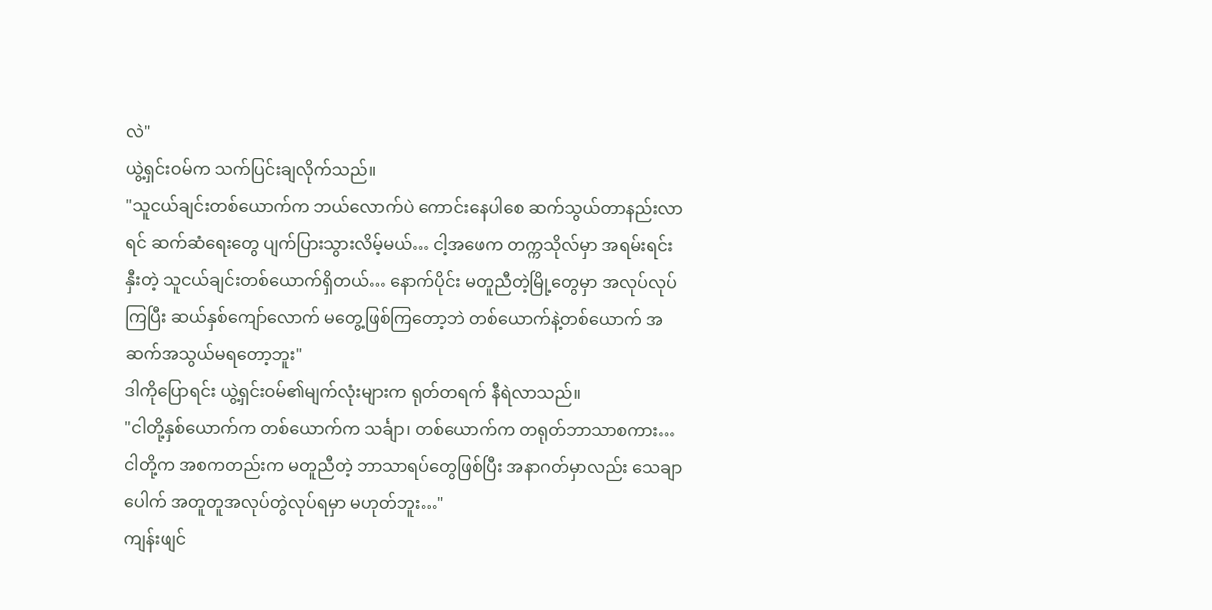လဲ"
ယွဲ့ရှင်းဝမ်က သက်ပြင်းချလိုက်သည်။
"သူငယ်ချင်းတစ်ယောက်က ဘယ်လောက်ပဲ ကောင်းနေပါစေ ဆက်သွယ်တာနည်းလာရင် ဆက်ဆံရေးတွေ ပျက်ပြားသွားလိမ့်မယ်… ငါ့အဖေက တက္ကသိုလ်မှာ အရမ်းရင်းနှီးတဲ့ သူငယ်ချင်းတစ်ယောက်ရှိတယ်… နောက်ပိုင်း မတူညီတဲ့မြို့တွေမှာ အလုပ်လုပ်ကြပြီး ဆယ်နှစ်ကျော်လောက် မတွေ့ဖြစ်ကြတော့ဘဲ တစ်ယောက်နဲ့တစ်ယောက် အဆက်အသွယ်မရတော့ဘူး"
ဒါကိုပြောရင်း ယွဲ့ရှင်းဝမ်၏မျက်လုံးများက ရုတ်တရက် နီရဲလာသည်။
"ငါတို့နှစ်ယောက်က တစ်ယောက်က သင်္ချာ၊ တစ်ယောက်က တရုတ်ဘာသာစကား… ငါတို့က အစကတည်းက မတူညီတဲ့ ဘာသာရပ်တွေဖြစ်ပြီး အနာဂတ်မှာလည်း သေချာပေါက် အတူတူအလုပ်တွဲလုပ်ရမှာ မဟုတ်ဘူး…"
ကျန်းဖျင်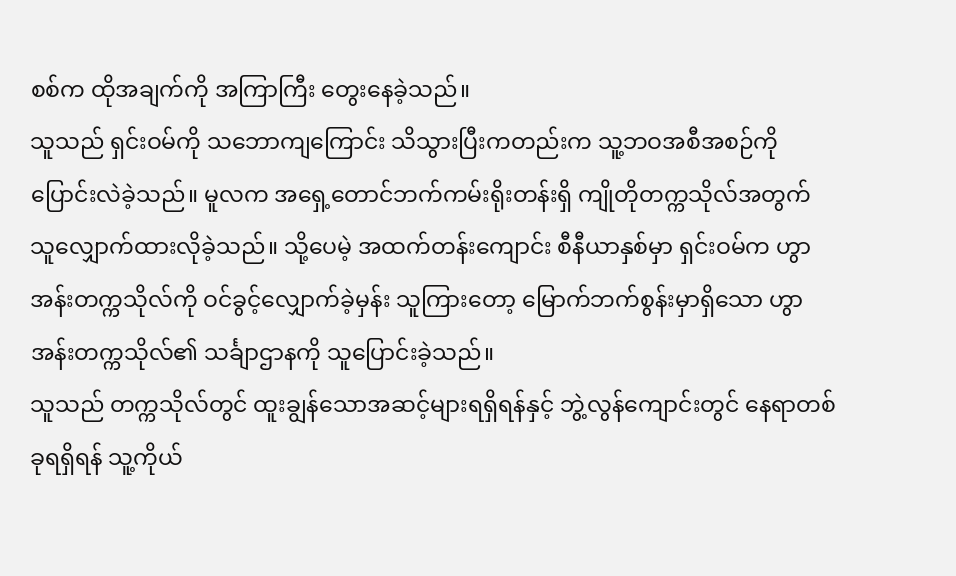စစ်က ထိုအချက်ကို အကြာကြီး တွေးနေခဲ့သည်။
သူသည် ရှင်းဝမ်ကို သဘောကျကြောင်း သိသွားပြီးကတည်းက သူ့ဘဝအစီအစဉ်ကို ပြောင်းလဲခဲ့သည်။ မူလက အရှေ့တောင်ဘက်ကမ်းရိုးတန်းရှိ ကျိုတိုတက္ကသိုလ်အတွက် သူလျှောက်ထားလိုခဲ့သည်။ သို့ပေမဲ့ အထက်တန်းကျောင်း စီနီယာနှစ်မှာ ရှင်းဝမ်က ဟွာအန်းတက္ကသိုလ်ကို ဝင်ခွင့်လျှောက်ခဲ့မှန်း သူကြားတော့ မြောက်ဘက်စွန်းမှာရှိသော ဟွာအန်းတက္ကသိုလ်၏ သင်္ချာဌာနကို သူပြောင်းခဲ့သည်။
သူသည် တက္ကသိုလ်တွင် ထူးချွန်သောအဆင့်များရရှိရန်နှင့် ဘွဲ့လွန်ကျောင်းတွင် နေရာတစ်ခုရရှိရန် သူ့ကိုယ်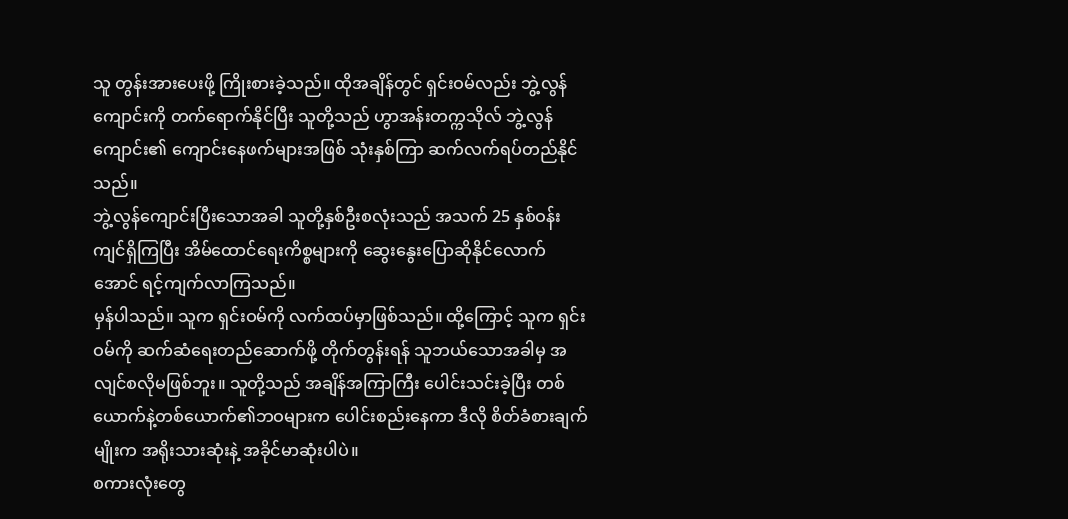သူ တွန်းအားပေးဖို့ ကြိုးစားခဲ့သည်။ ထိုအချိန်တွင် ရှင်းဝမ်လည်း ဘွဲ့လွန်ကျောင်းကို တက်ရောက်နိုင်ပြီး သူတို့သည် ဟွာအန်းတက္ကသိုလ် ဘွဲ့လွန်ကျောင်း၏ ကျောင်းနေဖက်များအဖြစ် သုံးနှစ်ကြာ ဆက်လက်ရပ်တည်နိုင်သည်။
ဘွဲ့လွန်ကျောင်းပြီးသောအခါ သူတို့နှစ်ဦးစလုံးသည် အသက် 25 နှစ်ဝန်းကျင်ရှိကြပြီး အိမ်ထောင်ရေးကိစ္စများကို ဆွေးနွေးပြောဆိုနိုင်လောက်အောင် ရင့်ကျက်လာကြသည်။
မှန်ပါသည်။ သူက ရှင်းဝမ်ကို လက်ထပ်မှာဖြစ်သည်။ ထို့ကြောင့် သူက ရှင်းဝမ်ကို ဆက်ဆံရေးတည်ဆောက်ဖို့ တိုက်တွန်းရန် သူဘယ်သောအခါမှ အလျင်စလိုမဖြစ်ဘူး။ သူတို့သည် အချိန်အကြာကြီး ပေါင်းသင်းခဲ့ပြီး တစ်ယောက်နဲ့တစ်ယောက်၏ဘဝများက ပေါင်းစည်းနေကာ ဒီလို စိတ်ခံစားချက်မျိုးက အရိုးသားဆုံးနဲ့ အခိုင်မာဆုံးပါပဲ။
စကားလုံးတွေ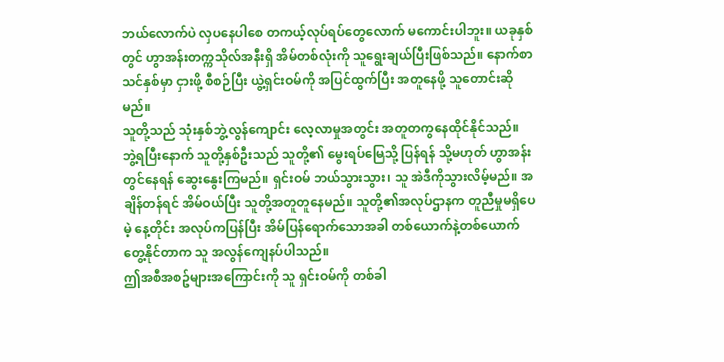ဘယ်လောက်ပဲ လှပနေပါစေ တကယ့်လုပ်ရပ်တွေလောက် မကောင်းပါဘူး။ ယခုနှစ်တွင် ဟွာအန်းတက္ကသိုလ်အနီးရှိ အိမ်တစ်လုံးကို သူရွေးချယ်ပြီးဖြစ်သည်။ နောက်စာသင်နှစ်မှာ ငှားဖို့ စီစဉ်ပြီး ယွဲ့ရှင်းဝမ်ကို အပြင်ထွက်ပြီး အတူနေဖို့ သူတောင်းဆိုမည်။
သူတို့သည် သုံးနှစ်ဘွဲ့လွန်ကျောင်း လေ့လာမှုအတွင်း အတူတကွနေထိုင်နိုင်သည်။ ဘွဲ့ရပြီးနောက် သူတို့နှစ်ဦးသည် သူတို့၏ မွေးရပ်မြေသို့ ပြန်ရန် သို့မဟုတ် ဟွာအန်းတွင်နေရန် ဆွေးနွေးကြမည်။ ရှင်းဝမ် ဘယ်သွားသွား၊ သူ အဲဒီကိုသွားလိမ့်မည်။ အချိန်တန်ရင် အိမ်ဝယ်ပြီး သူတို့အတူတူနေမည်။ သူတို့၏အလုပ်ဌာနက တူညီမှုမရှိပေမဲ့ နေ့တိုင်း အလုပ်ကပြန်ပြီး အိမ်ပြန်ရောက်သောအခါ တစ်ယောက်နဲ့တစ်ယောက် တွေ့နိုင်တာက သူ အလွန်ကျေနပ်ပါသည်။
ဤအစီအစဥ်များအကြောင်းကို သူ ရှင်းဝမ်ကို တစ်ခါ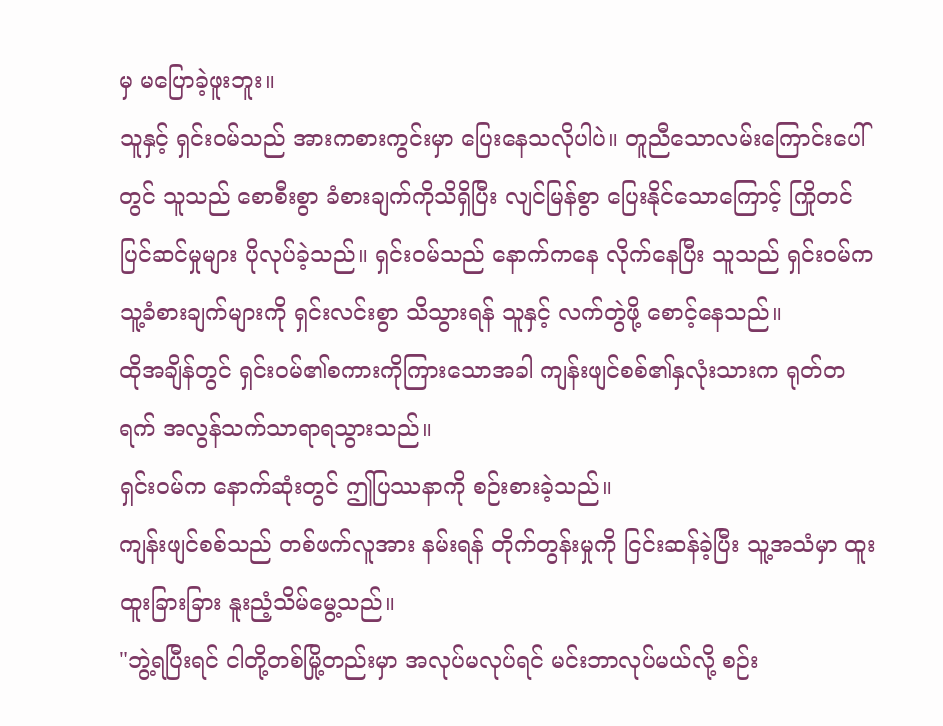မှ မပြောခဲ့ဖူးဘူး။
သူနှင့် ရှင်းဝမ်သည် အားကစားကွင်းမှာ ပြေးနေသလိုပါပဲ။ တူညီသောလမ်းကြောင်းပေါ်တွင် သူသည် စောစီးစွာ ခံစားချက်ကိုသိရှိပြီး လျင်မြန်စွာ ပြေးနိုင်သောကြောင့် ကြိုတင်ပြင်ဆင်မှုများ ပိုလုပ်ခဲ့သည်။ ရှင်းဝမ်သည် နောက်ကနေ လိုက်နေပြီး သူသည် ရှင်းဝမ်က သူ့ခံစားချက်များကို ရှင်းလင်းစွာ သိသွားရန် သူနှင့် လက်တွဲဖို့ စောင့်နေသည်။
ထိုအချိန်တွင် ရှင်းဝမ်၏စကားကိုကြားသောအခါ ကျန်းဖျင်စစ်၏နှလုံးသားက ရုတ်တရက် အလွန်သက်သာရာရသွားသည်။
ရှင်းဝမ်က နောက်ဆုံးတွင် ဤပြဿနာကို စဉ်းစားခဲ့သည်။
ကျန်းဖျင်စစ်သည် တစ်ဖက်လူအား နမ်းရန် တိုက်တွန်းမှုကို ငြင်းဆန်ခဲ့ပြီး သူ့အသံမှာ ထူးထူးခြားခြား နူးညံ့သိမ်မွေ့သည်။
"ဘွဲ့ရပြီးရင် ငါတို့တစ်မြို့တည်းမှာ အလုပ်မလုပ်ရင် မင်းဘာလုပ်မယ်လို့ စဉ်း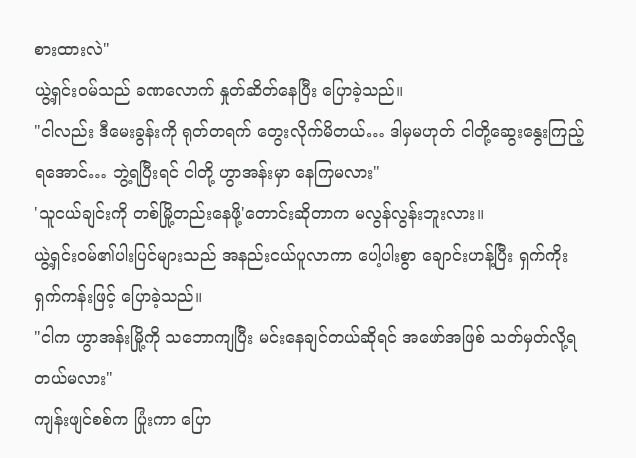စားထားလဲ"
ယွဲ့ရှင်းဝမ်သည် ခဏလောက် နှုတ်ဆိတ်နေပြီး ပြောခဲ့သည်။
"ငါလည်း ဒီမေးခွန်းကို ရုတ်တရက် တွေးလိုက်မိတယ်… ဒါမှမဟုတ် ငါတို့ဆွေးနွေးကြည့်ရအောင်… ဘွဲ့ရပြီးရင် ငါတို့ ဟွာအန်းမှာ နေကြမလား"
'သူငယ်ချင်းကို တစ်မြို့တည်းနေဖို့'တောင်းဆိုတာက မလွန်လွန်းဘူးလား။
ယွဲ့ရှင်းဝမ်၏ပါးပြင်များသည် အနည်းငယ်ပူလာကာ ပေါ့ပါးစွာ ချောင်းဟန့်ပြီး ရှက်ကိုးရှက်ကန်းဖြင့် ပြောခဲ့သည်။
"ငါက ဟွာအန်းမြို့ကို သဘောကျပြီး မင်းနေချင်တယ်ဆိုရင် အဖော်အဖြစ် သတ်မှတ်လို့ရတယ်မလား"
ကျန်းဖျင်စစ်က ပြုံးကာ ပြော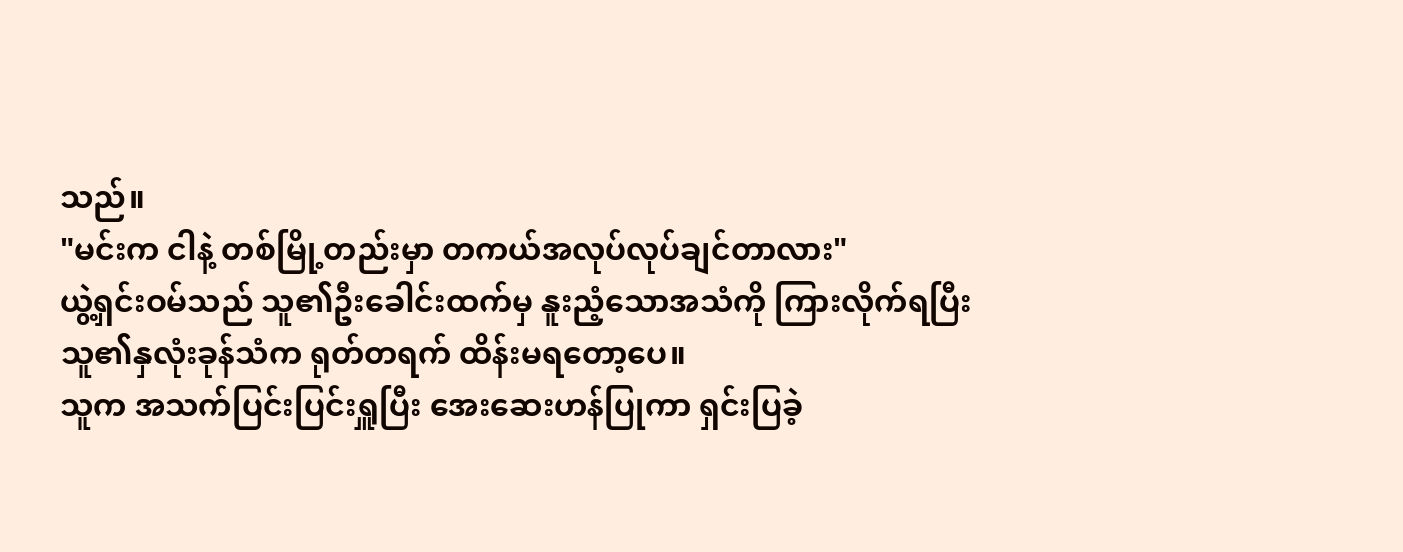သည်။
"မင်းက ငါနဲ့ တစ်မြို့တည်းမှာ တကယ်အလုပ်လုပ်ချင်တာလား"
ယွဲ့ရှင်းဝမ်သည် သူ၏ဦးခေါင်းထက်မှ နူးညံ့သောအသံကို ကြားလိုက်ရပြီး သူ၏နှလုံးခုန်သံက ရုတ်တရက် ထိန်းမရတော့ပေ။
သူက အသက်ပြင်းပြင်းရှူပြီး အေးဆေးဟန်ပြုကာ ရှင်းပြခဲ့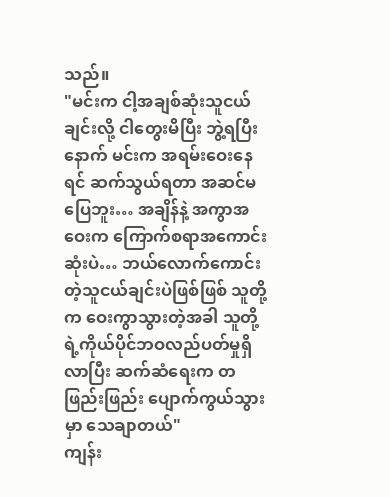သည်။
"မင်းက ငါ့အချစ်ဆုံးသူငယ်ချင်းလို့ ငါတွေးမိပြီး ဘွဲ့ရပြီးနောက် မင်းက အရမ်းဝေးနေရင် ဆက်သွယ်ရတာ အဆင်မပြေဘူး… အချိန်နဲ့ အကွာအဝေးက ကြောက်စရာအကောင်းဆုံးပဲ… ဘယ်လောက်ကောင်းတဲ့သူငယ်ချင်းပဲဖြစ်ဖြစ် သူတို့က ဝေးကွာသွားတဲ့အခါ သူတို့ရဲ့ကိုယ်ပိုင်ဘဝလည်ပတ်မှုရှိလာပြီး ဆက်ဆံရေးက တဖြည်းဖြည်း ပျောက်ကွယ်သွားမှာ သေချာတယ်"
ကျန်း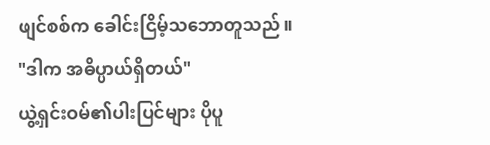ဖျင်စစ်က ခေါင်းငြိမ့်သဘောတူသည်။
"ဒါက အဓိပ္ပာယ်ရှိတယ်"
ယွဲ့ရှင်းဝမ်၏ပါးပြင်များ ပိုပူ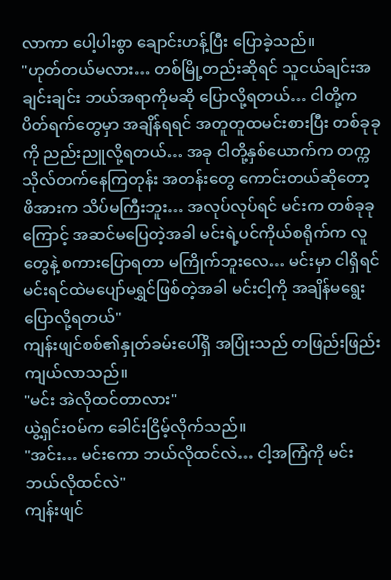လာကာ ပေါ့ပါးစွာ ချောင်းဟန့်ပြီး ပြောခဲ့သည်။
"ဟုတ်တယ်မလား… တစ်မြို့တည်းဆိုရင် သူငယ်ချင်းအချင်းချင်း ဘယ်အရာကိုမဆို ပြောလို့ရတယ်… ငါတို့က ပိတ်ရက်တွေမှာ အချိန်ရရင် အတူတူထမင်းစားပြီး တစ်ခုခုကို ညည်းညူလို့ရတယ်… အခု ငါတို့နှစ်ယောက်က တက္ကသိုလ်တက်နေကြတုန်း အတန်းတွေ ကောင်းတယ်ဆိုတော့ ဖိအားက သိပ်မကြီးဘူး… အလုပ်လုပ်ရင် မင်းက တစ်ခုခုကြောင့် အဆင်မပြေတဲ့အခါ မင်းရဲ့ပင်ကိုယ်စရိုက်က လူတွေနဲ့ စကားပြောရတာ မကြိုက်ဘူးလေ… မင်းမှာ ငါရှိရင် မင်းရင်ထဲမပျော်မရွှင်ဖြစ်တဲ့အခါ မင်းငါ့ကို အချိန်မရွေးပြောလို့ရတယ်"
ကျန်းဖျင်စစ်၏နှုတ်ခမ်းပေါ်ရှိ အပြုံးသည် တဖြည်းဖြည်း ကျယ်လာသည်။
"မင်း အဲလိုထင်တာလား"
ယွဲ့ရှင်းဝမ်က ခေါင်းငြိမ့်လိုက်သည်။
"အင်း… မင်းကော ဘယ်လိုထင်လဲ… ငါ့အကြံကို မင်းဘယ်လိုထင်လဲ"
ကျန်းဖျင်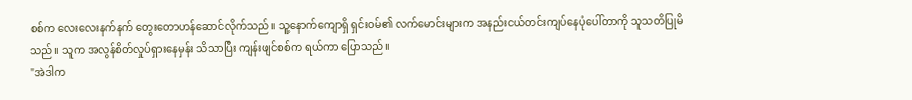စစ်က လေးလေးနက်နက် တွေးတောဟန်ဆောင်လိုက်သည်။ သူ့နောက်ကျောရှိ ရှင်းဝမ်၏ လက်မောင်းများက အနည်းငယ်တင်းကျပ်နေပုံပေါ်တာကို သူသတိပြုမိသည်။ သူက အလွန်စိတ်လှုပ်ရှားနေမှန်း သိသာပြီး ကျန်းဖျင်စစ်က ရယ်ကာ ပြောသည်။
"အဲဒါက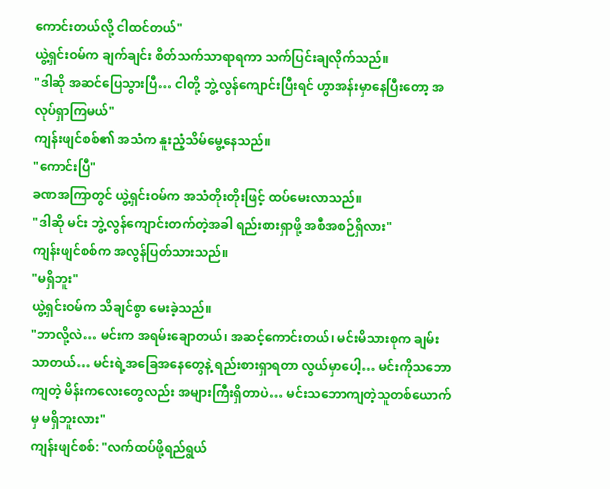ကောင်းတယ်လို့ ငါထင်တယ်"
ယွဲ့ရှင်းဝမ်က ချက်ချင်း စိတ်သက်သာရာရကာ သက်ပြင်းချလိုက်သည်။
"ဒါဆို အဆင်ပြေသွားပြီ… ငါတို့ ဘွဲ့လွန်ကျောင်းပြီးရင် ဟွာအန်းမှာနေပြီးတော့ အလုပ်ရှာကြမယ်"
ကျန်းဖျင်စစ်၏ အသံက နူးညံ့သိမ်မွေ့နေသည်။
"ကောင်းပြီ"
ခဏအကြာတွင် ယွဲ့ရှင်းဝမ်က အသံတိုးတိုးဖြင့် ထပ်မေးလာသည်။
"ဒါဆို မင်း ဘွဲ့လွန်ကျောင်းတက်တဲ့အခါ ရည်းစားရှာဖို့ အစီအစဉ်ရှိလား"
ကျန်းဖျင်စစ်က အလွန်ပြတ်သားသည်။
"မရှိဘူး"
ယွဲ့ရှင်းဝမ်က သိချင်စွာ မေးခဲ့သည်။
"ဘာလို့လဲ… မင်းက အရမ်းချောတယ်၊ အဆင့်ကောင်းတယ်၊ မင်းမိသားစုက ချမ်းသာတယ်… မင်းရဲ့အခြေအနေတွေနဲ့ ရည်းစားရှာရတာ လွယ်မှာပေါ့… မင်းကိုသဘောကျတဲ့ မိန်းကလေးတွေလည်း အများကြီးရှိတာပဲ… မင်းသဘောကျတဲ့သူတစ်ယောက်မှ မရှိဘူးလား"
ကျန်းဖျင်စစ်: "လက်ထပ်ဖို့ရည်ရွယ်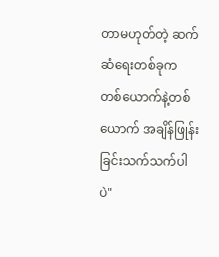တာမဟုတ်တဲ့ ဆက်ဆံရေးတစ်ခုက တစ်ယောက်နဲ့တစ်ယောက် အချိန်ဖြုန်းခြင်းသက်သက်ပါပဲ"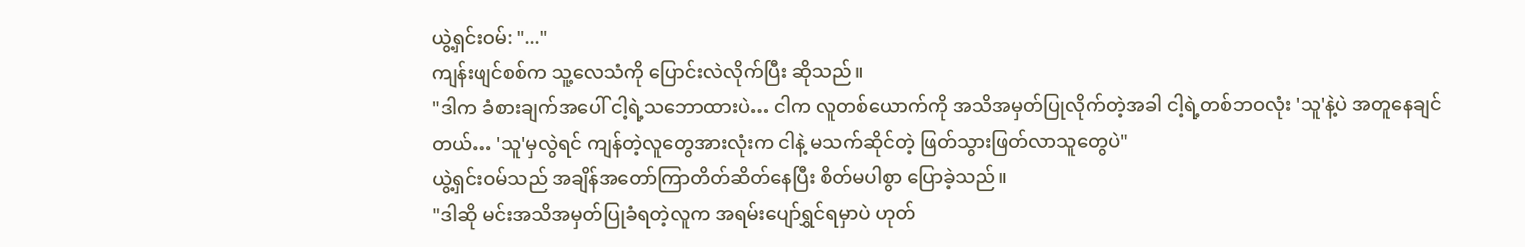ယွဲ့ရှင်းဝမ်: "..."
ကျန်းဖျင်စစ်က သူ့လေသံကို ပြောင်းလဲလိုက်ပြီး ဆိုသည်။
"ဒါက ခံစားချက်အပေါ် ငါ့ရဲ့သဘောထားပဲ… ငါက လူတစ်ယောက်ကို အသိအမှတ်ပြုလိုက်တဲ့အခါ ငါ့ရဲ့တစ်ဘဝလုံး 'သူ'နဲ့ပဲ အတူနေချင်တယ်… 'သူ'မှလွဲရင် ကျန်တဲ့လူတွေအားလုံးက ငါနဲ့ မသက်ဆိုင်တဲ့ ဖြတ်သွားဖြတ်လာသူတွေပဲ"
ယွဲ့ရှင်းဝမ်သည် အချိန်အတော်ကြာတိတ်ဆိတ်နေပြီး စိတ်မပါစွာ ပြောခဲ့သည်။
"ဒါဆို မင်းအသိအမှတ်ပြုခံရတဲ့လူက အရမ်းပျော်ရွှင်ရမှာပဲ ဟုတ်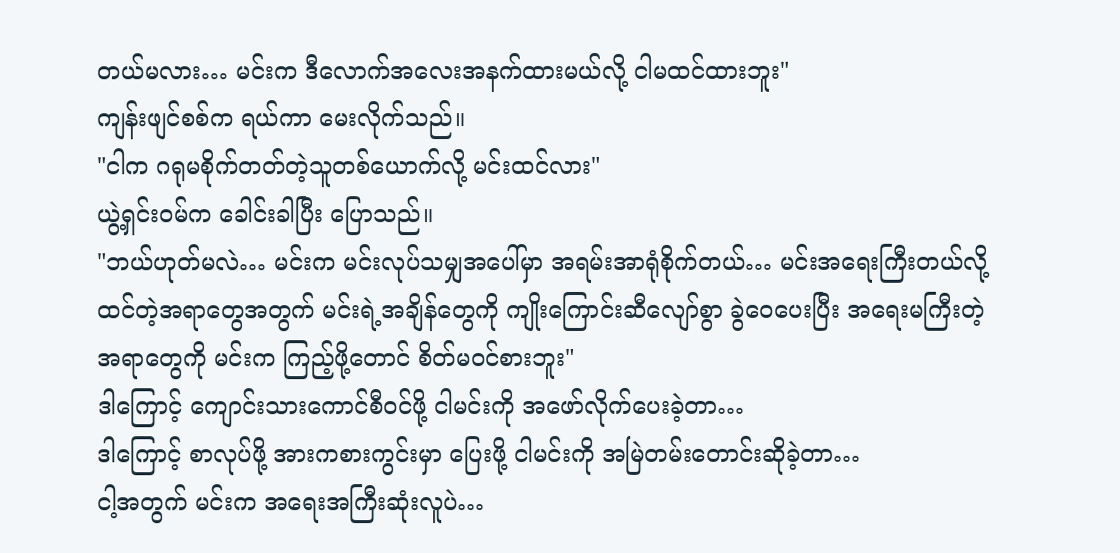တယ်မလား… မင်းက ဒီလောက်အလေးအနက်ထားမယ်လို့ ငါမထင်ထားဘူး"
ကျန်းဖျင်စစ်က ရယ်ကာ မေးလိုက်သည်။
"ငါက ဂရုမစိုက်တတ်တဲ့သူတစ်ယောက်လို့ မင်းထင်လား"
ယွဲ့ရှင်းဝမ်က ခေါင်းခါပြီး ပြောသည်။
"ဘယ်ဟုတ်မလဲ… မင်းက မင်းလုပ်သမျှအပေါ်မှာ အရမ်းအာရုံစိုက်တယ်… မင်းအရေးကြီးတယ်လို့ ထင်တဲ့အရာတွေအတွက် မင်းရဲ့အချိန်တွေကို ကျိုးကြောင်းဆီလျော်စွာ ခွဲဝေပေးပြီး အရေးမကြီးတဲ့အရာတွေကို မင်းက ကြည့်ဖို့တောင် စိတ်မဝင်စားဘူး"
ဒါကြောင့် ကျောင်းသားကောင်စီဝင်ဖို့ ငါမင်းကို အဖော်လိုက်ပေးခဲ့တာ…
ဒါကြောင့် စာလုပ်ဖို့ အားကစားကွင်းမှာ ပြေးဖို့ ငါမင်းကို အမြဲတမ်းတောင်းဆိုခဲ့တာ…
ငါ့အတွက် မင်းက အရေးအကြီးဆုံးလူပဲ…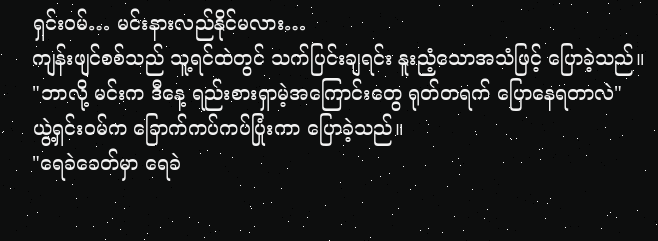ရှင်းဝမ်… မင်းနားလည်နိုင်မလား…
ကျန်းဖျင်စစ်သည် သူ့ရင်ထဲတွင် သက်ပြင်းချရင်း နူးညံ့သောအသံဖြင့် ပြောခဲ့သည်။
"ဘာလို့ မင်းက ဒီနေ့ ရည်းစားရှာမဲ့အကြောင်းတွေ ရုတ်တရက် ပြောနေရတာလဲ"
ယွဲ့ရှင်းဝမ်က ခြောက်ကပ်ကပ်ပြုံးကာ ပြောခဲ့သည်။
"ရေခဲခေတ်မှာ ရေခဲ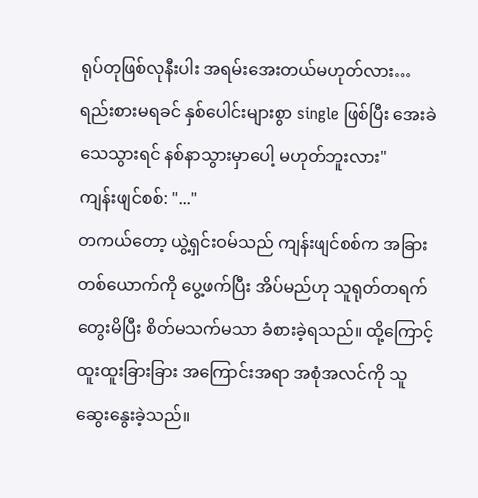ရုပ်တုဖြစ်လုနီးပါး အရမ်းအေးတယ်မဟုတ်လား… ရည်းစားမရခင် နှစ်ပေါင်းများစွာ single ဖြစ်ပြီး အေးခဲသေသွားရင် နစ်နာသွားမှာပေါ့ မဟုတ်ဘူးလား"
ကျန်းဖျင်စစ်: "..."
တကယ်တော့ ယွဲ့ရှင်းဝမ်သည် ကျန်းဖျင်စစ်က အခြားတစ်ယောက်ကို ပွေ့ဖက်ပြီး အိပ်မည်ဟု သူရုတ်တရက် တွေးမိပြီး စိတ်မသက်မသာ ခံစားခဲ့ရသည်။ ထို့ကြောင့် ထူးထူးခြားခြား အကြောင်းအရာ အစုံအလင်ကို သူဆွေးနွေးခဲ့သည်။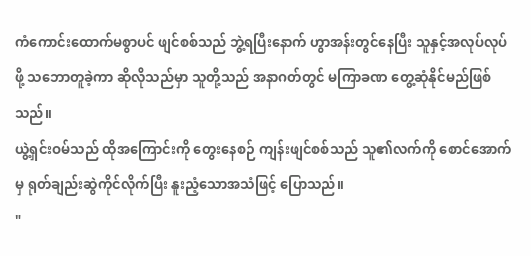ကံကောင်းထောက်မစွာပင် ဖျင်စစ်သည် ဘွဲ့ရပြီးနောက် ဟွာအန်းတွင်နေပြီး သူနှင့်အလုပ်လုပ်ဖို့ သဘောတူခဲ့ကာ ဆိုလိုသည်မှာ သူတို့သည် အနာဂတ်တွင် မကြာခဏ တွေ့ဆုံနိုင်မည်ဖြစ်သည်။
ယွဲ့ရှင်းဝမ်သည် ထိုအကြောင်းကို တွေးနေစဉ် ကျန်းဖျင်စစ်သည် သူ၏လက်ကို စောင်အောက်မှ ရုတ်ချည်းဆွဲကိုင်လိုက်ပြီး နူးညံ့သောအသံဖြင့် ပြောသည်။
"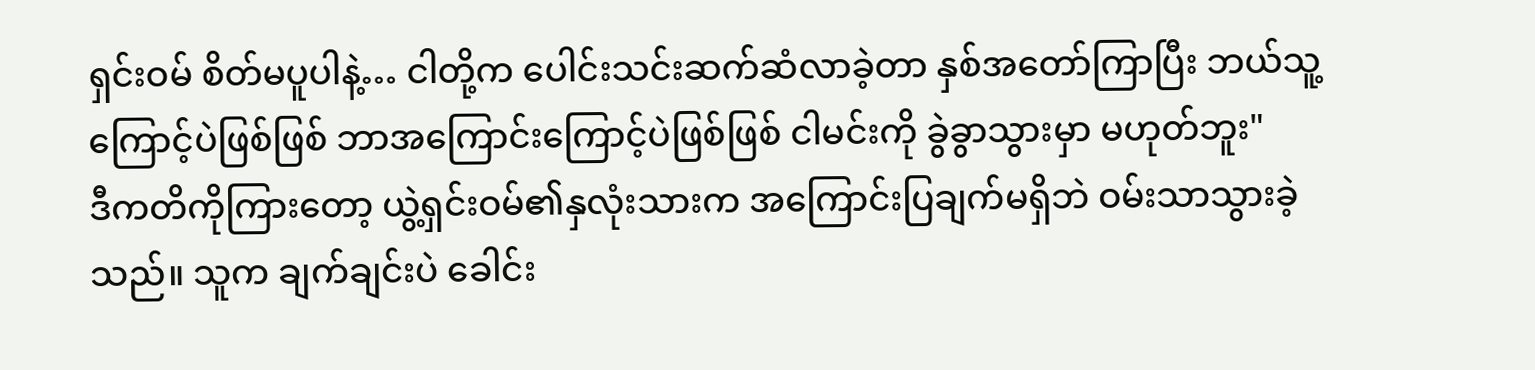ရှင်းဝမ် စိတ်မပူပါနဲ့… ငါတို့က ပေါင်းသင်းဆက်ဆံလာခဲ့တာ နှစ်အတော်ကြာပြီး ဘယ်သူ့ကြောင့်ပဲဖြစ်ဖြစ် ဘာအကြောင်းကြောင့်ပဲဖြစ်ဖြစ် ငါမင်းကို ခွဲခွာသွားမှာ မဟုတ်ဘူး"
ဒီကတိကိုကြားတော့ ယွဲ့ရှင်းဝမ်၏နှလုံးသားက အကြောင်းပြချက်မရှိဘဲ ဝမ်းသာသွားခဲ့သည်။ သူက ချက်ချင်းပဲ ခေါင်း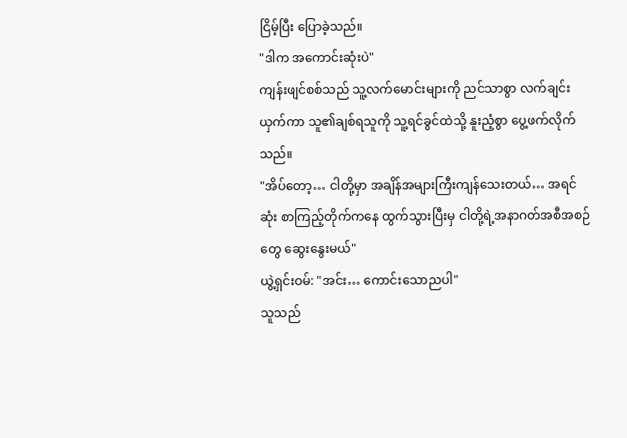ငြိမ့်ပြီး ပြောခဲ့သည်။
"ဒါက အကောင်းဆုံးပဲ"
ကျန်းဖျင်စစ်သည် သူ့လက်မောင်းများကို ညင်သာစွာ လက်ချင်းယှက်ကာ သူ၏ချစ်ရသူကို သူ့ရင်ခွင်ထဲသို့ နူးညံ့စွာ ပွေ့ဖက်လိုက်သည်။
"အိပ်တော့… ငါတို့မှာ အချိန်အများကြီးကျန်သေးတယ်… အရင်ဆုံး စာကြည့်တိုက်ကနေ ထွက်သွားပြီးမှ ငါတို့ရဲ့အနာဂတ်အစီအစဉ်တွေ ဆွေးနွေးမယ်"
ယွဲ့ရှင်းဝမ်: "အင်း… ကောင်းသောညပါ"
သူသည်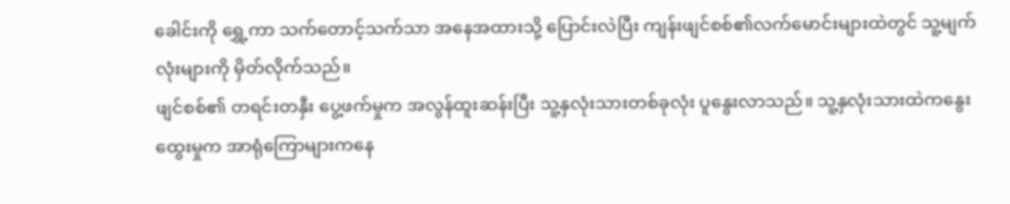ခေါင်းကို ရွှေ့ကာ သက်တောင့်သက်သာ အနေအထားသို့ ပြောင်းလဲပြီး ကျန်းဖျင်စစ်၏လက်မောင်းများထဲတွင် သူ့မျက်လုံးများကို မှိတ်လိုက်သည်။
ဖျင်စစ်၏ တရင်းတနှီး ပွေ့ဖက်မှုက အလွန်ထူးဆန်းပြီး သူ့နှလုံးသားတစ်ခုလုံး ပူနွေးလာသည်။ သူ့နှလုံးသားထဲကနွေးထွေးမှုက အာရုံကြောများကနေ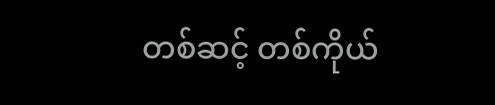တစ်ဆင့် တစ်ကိုယ်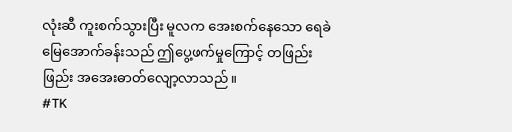လုံးဆီ ကူးစက်သွားပြီး မူလက အေးစက်နေသော ရေခဲမြေအောက်ခန်းသည် ဤပွေ့ဖက်မှုကြောင့် တဖြည်းဖြည်း အအေးဓာတ်လျော့လာသည်။
#TK